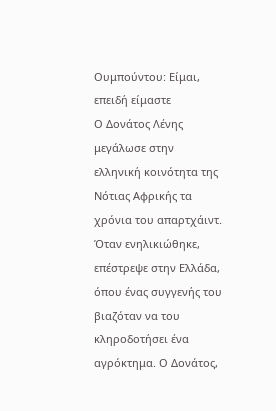Ουμπούντου: Είμαι, επειδή είμαστε
Ο Δονάτος Λένης μεγάλωσε στην ελληνική κοινότητα της Νότιας Αφρικής τα χρόνια του απαρτχάιντ. Όταν ενηλικιώθηκε, επέστρεψε στην Ελλάδα, όπου ένας συγγενής του βιαζόταν να του κληροδοτήσει ένα αγρόκτημα. Ο Δονάτος,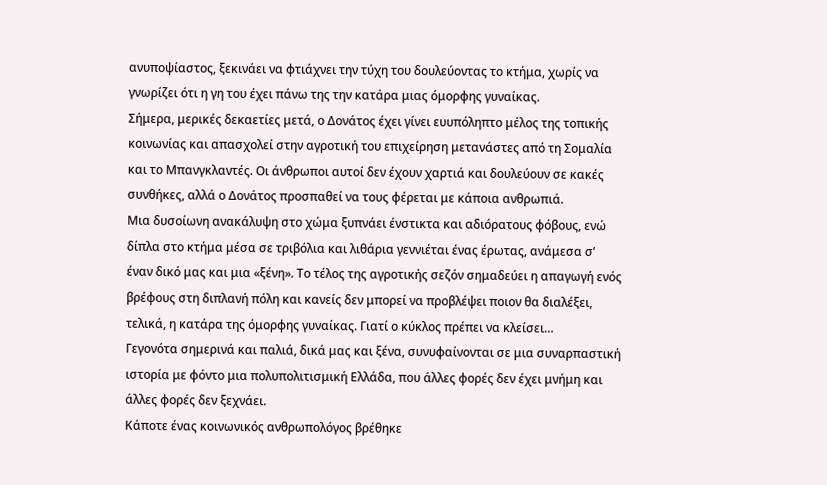ανυποψίαστος, ξεκινάει να φτιάχνει την τύχη του δουλεύοντας το κτήμα, χωρίς να γνωρίζει ότι η γη του έχει πάνω της την κατάρα μιας όμορφης γυναίκας.
Σήμερα, μερικές δεκαετίες μετά, ο Δονάτος έχει γίνει ευυπόληπτο μέλος της τοπικής κοινωνίας και απασχολεί στην αγροτική του επιχείρηση μετανάστες από τη Σομαλία και το Μπανγκλαντές. Οι άνθρωποι αυτοί δεν έχουν χαρτιά και δουλεύουν σε κακές συνθήκες, αλλά ο Δονάτος προσπαθεί να τους φέρεται με κάποια ανθρωπιά.
Μια δυσοίωνη ανακάλυψη στο χώμα ξυπνάει ένστικτα και αδιόρατους φόβους, ενώ δίπλα στο κτήμα μέσα σε τριβόλια και λιθάρια γεννιέται ένας έρωτας, ανάμεσα σ’ έναν δικό μας και μια «ξένη». Το τέλος της αγροτικής σεζόν σημαδεύει η απαγωγή ενός βρέφους στη διπλανή πόλη και κανείς δεν μπορεί να προβλέψει ποιον θα διαλέξει, τελικά, η κατάρα της όμορφης γυναίκας. Γιατί ο κύκλος πρέπει να κλείσει…
Γεγονότα σημερινά και παλιά, δικά μας και ξένα, συνυφαίνονται σε μια συναρπαστική ιστορία με φόντο μια πολυπολιτισμική Ελλάδα, που άλλες φορές δεν έχει μνήμη και άλλες φορές δεν ξεχνάει.
Κάποτε ένας κοινωνικός ανθρωπολόγος βρέθηκε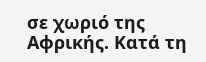σε χωριό της Αφρικής. Κατά τη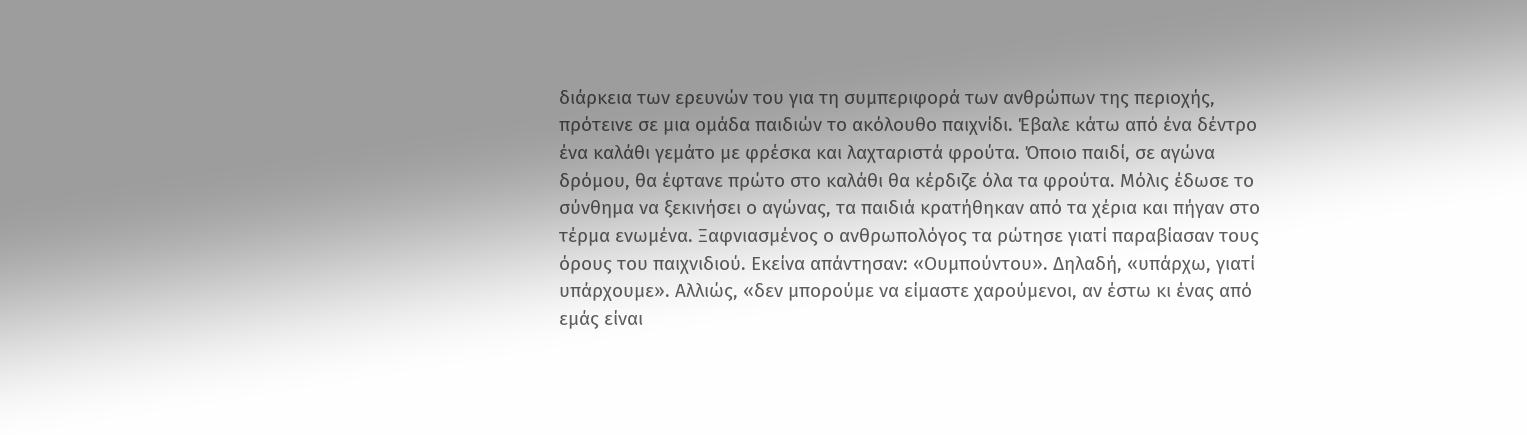διάρκεια των ερευνών του για τη συμπεριφορά των ανθρώπων της περιοχής, πρότεινε σε μια ομάδα παιδιών το ακόλουθο παιχνίδι. Έβαλε κάτω από ένα δέντρο ένα καλάθι γεμάτο με φρέσκα και λαχταριστά φρούτα. Όποιο παιδί, σε αγώνα δρόμου, θα έφτανε πρώτο στο καλάθι θα κέρδιζε όλα τα φρούτα. Μόλις έδωσε το σύνθημα να ξεκινήσει ο αγώνας, τα παιδιά κρατήθηκαν από τα χέρια και πήγαν στο τέρμα ενωμένα. Ξαφνιασμένος ο ανθρωπολόγος τα ρώτησε γιατί παραβίασαν τους όρους του παιχνιδιού. Εκείνα απάντησαν: «Ουμπούντου». Δηλαδή, «υπάρχω, γιατί υπάρχουμε». Αλλιώς, «δεν μπορούμε να είμαστε χαρούμενοι, αν έστω κι ένας από εμάς είναι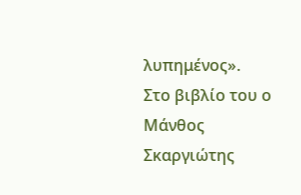λυπημένος».
Στο βιβλίο του ο Μάνθος Σκαργιώτης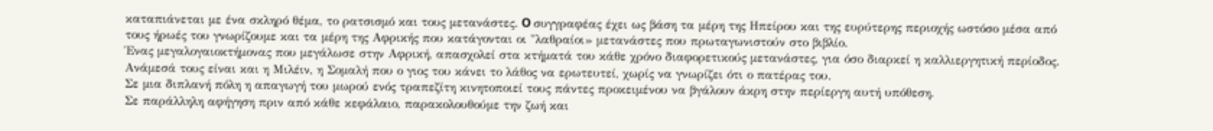καταπιάνεται με ένα σκληρό θέμα, το ρατσισμό και τους μετανάστες. O συγγραφέας έχει ως βάση τα μέρη της Ηπείρου και της ευρύτερης περιοχής ωστόσο μέσα από τους ήρωές του γνωρίζουμε και τα μέρη της Αφρικής που κατάγονται οι "λαθραίοι» μετανάστες που πρωταγωνιστούν στο βιβλίο.
Ένας μεγαλογαιοκτήμονας που μεγάλωσε στην Αφρική, απασχολεί στα κτήματά του κάθε χρόνο διαφορετικούς μετανάστες, για όσο διαρκεί η καλλιεργητική περίοδος. Ανάμεσά τους είναι και η Μιλέιν, η Σομαλή που ο γιος του κάνει το λάθος να ερωτευτεί, χωρίς να γνωρίζει ότι ο πατέρας του.
Σε μια διπλανή πόλη η απαγωγή του μωρού ενός τραπεζίτη κινητοποιεί τους πάντες προκειμένου να βγάλουν άκρη στην περίεργη αυτή υπόθεση.
Σε παράλληλη αφήγηση πριν από κάθε κεφάλαιο, παρακολουθούμε την ζωή και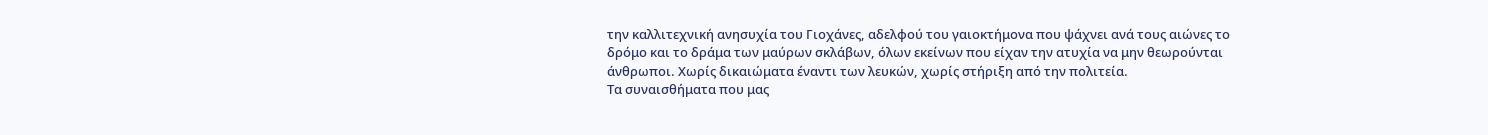την καλλιτεχνική ανησυχία του Γιοχάνες, αδελφού του γαιοκτήμονα που ψάχνει ανά τους αιώνες το δρόμο και το δράμα των μαύρων σκλάβων, όλων εκείνων που είχαν την ατυχία να μην θεωρούνται άνθρωποι. Χωρίς δικαιώματα έναντι των λευκών, χωρίς στήριξη από την πολιτεία.
Τα συναισθήματα που μας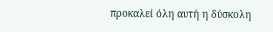προκαλεί όλη αυτή η δύσκολη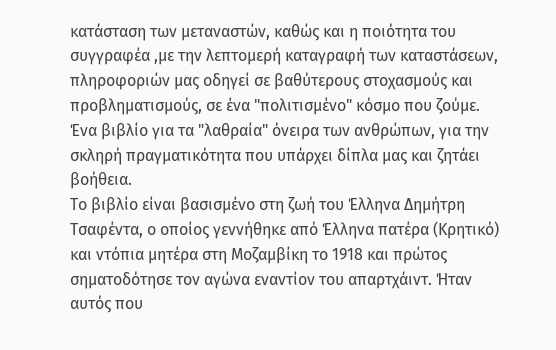κατάσταση των μεταναστών, καθώς και η ποιότητα του συγγραφέα ,με την λεπτομερή καταγραφή των καταστάσεων, πληροφοριών μας οδηγεί σε βαθύτερους στοχασμούς και προβληματισμούς, σε ένα "πολιτισμένο" κόσμο που ζούμε. Ένα βιβλίο για τα "λαθραία" όνειρα των ανθρώπων, για την σκληρή πραγματικότητα που υπάρχει δίπλα μας και ζητάει βοήθεια.
Το βιβλίο είναι βασισμένο στη ζωή του Έλληνα Δημήτρη Τσαφέντα, ο οποίος γεννήθηκε από Έλληνα πατέρα (Κρητικό) και ντόπια μητέρα στη Μοζαμβίκη το 1918 και πρώτος σηματοδότησε τον αγώνα εναντίον του απαρτχάιντ. Ήταν αυτός που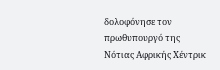δολοφόνησε τον πρωθυπουργό της Νότιας Αφρικής Χέντρικ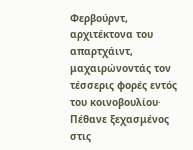Φερβούρντ, αρχιτέκτονα του απαρτχάιντ, μαχαιρώνοντάς τον τέσσερις φορές εντός του κοινοβουλίου· Πέθανε ξεχασμένος στις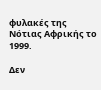φυλακές της Νότιας Αφρικής το 1999.

Δεν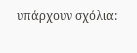υπάρχουν σχόλια: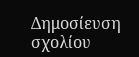Δημοσίευση σχολίου